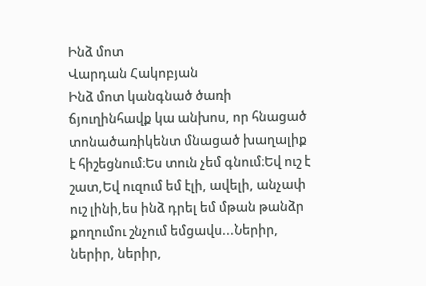Ինձ մոտ
Վարդան Հակոբյան
Ինձ մոտ կանգնած ծառի ճյուղինհավք կա անխոս, որ հնացած տոնածառիկենտ մնացած խաղալիք է հիշեցնում։Ես տուն չեմ գնում։Եվ ուշ է շատ,Եվ ուզում եմ էլի, ավելի, անչափ ուշ լինի,ես ինձ դրել եմ մթան թանձր քողումու շնչում եմցավս...Ներիր, ներիր, ներիր,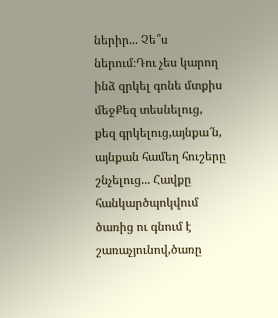ներիր... Չե՞ս ներում։Դու չես կարող ինձ զրկել գոնե մտքիս մեջՔեզ տեսնելուց, քեզ գրկելուց,այնքա՜ն, այնքան համեղ հուշերը շնչելուց... Հավքը հանկարծպոկվում ծառից ու գնում է շառաչյունով,ծառը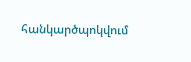հանկարծպոկվում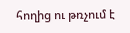հողից ու թռչում է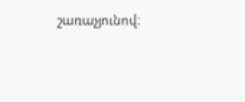շառաչյունով։